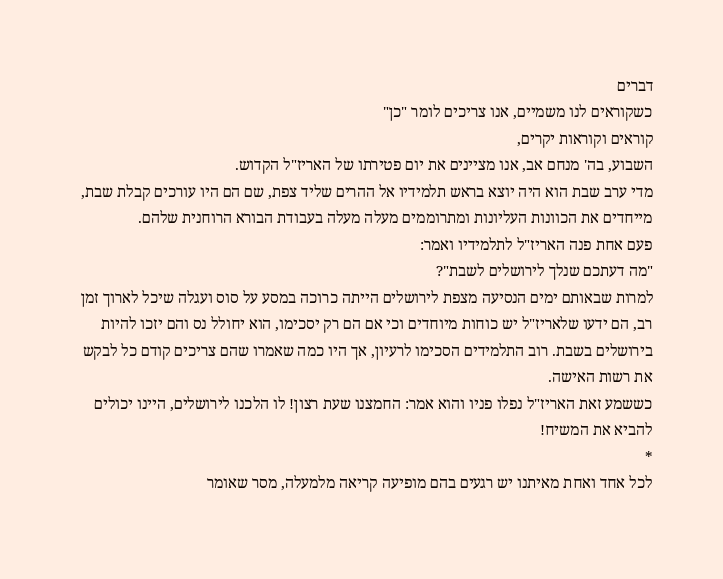דברים
כשקוראים לנו משמיים, אנו צריכים לומר "כן"
קוראים וקוראות יקרים,
השבוע, בה' מנחם אב, אנו מציינים את יום פטירתו של האריז"ל הקדוש.
מדי ערב שבת הוא היה יוצא בראש תלמידיו אל ההרים שליד צפת, שם הם היו עורכים קבלת שבת, מייחדים את הכוונות העליונות ומתרוממים מעלה מעלה בעבודת הבורא הרוחנית שלהם.
פעם אחת פנה האריז"ל לתלמידיו ואמר:
"מה דעתכם שנלך לירושלים לשבת"?
למרות שבאותם ימים הנסיעה מצפת לירושלים הייתה כרוכה במסע על סוס ועגלה שיכל לארוך זמן רב, הם ידעו שלאריז"ל יש כוחות מיוחדים וכי אם הם רק יסכימו, הוא יחולל נס והם יזכו להיות בירושלים בשבת. רוב התלמידים הסכימו לרעיון, אך היו כמה שאמרו שהם צריכים קודם כל לבקש את רשות האישה.
כששמע זאת האריז"ל נפלו פניו והוא אמר: החמצנו שעת רצון! לו הלכנו לירושלים, היינו יכולים להביא את המשיח!
*
לכל אחד ואחת מאיתנו יש רגעים בהם מופיעה קריאה מלמעלה, מסר שאומר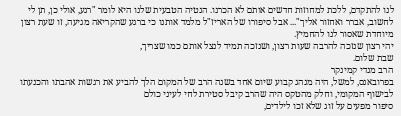לנו להתקדם, ללכת למחוזות חדשים אותם לא הכרנו. הנטיה הטבעית שלנו היא לומר "רגע, אולי כן, תן לי לחשוב, אברר ואחזור אליך"... אבל סיפורו של האריז"ל מלמד אותנו כי ברגע שהקריאה מגיעה, זו שעת רצון מיוחדת שאסור לנו להחמיץ.
יהי רצון שנזכה להרבה שעות רצון, ושנזכה תמיד לנצל אותם כמו שצריך,
שבת שלום.
הרב מנדי קמינקר
בפרובאנס, למשל, היה מנהג קבוע שיום אחד בשנה הרב של המקום הלך להביע את רגשות אהבתו והכנעתו לבישוף המקומי, וחלק מהטקס היה שהרב קיבל סטירת לחי לעיני כולם
סיפור מפעים על זוג שלא זכו לילדים,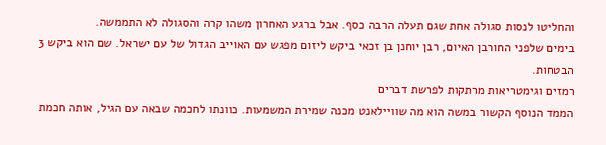והחליטו לנסות סגולה אחת שגם תעלה הרבה כסף. אבל ברגע האחרון משהו קרה והסגולה לא התממשה.
בימים שלפני החורבן האיום, רבן יוחנן בן זכאי ביקש ליזום מפגש עם האוייב הגדול של עם ישראל. שם הוא ביקש 3 הבטחות.
רמזים וגימטריאות מרתקות לפרשת דברים
הממד הנוסף הקשור במשה הוא מה שוויילאנט מכנה שמירת המשמעות. כוונתו לחכמה שבאה עם הגיל, אותה חכמת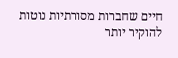חיים שחברות מסורתיות נוטות להוקיר יותר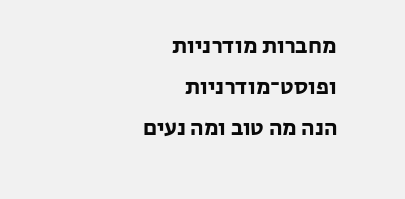מחברות מודרניות ופוסט־מודרניות
הנה מה טוב ומה נעים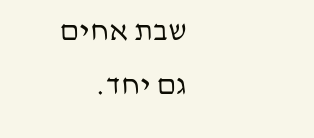שבת אחים גם יחד.